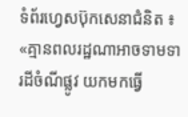ទំព័រហ្វេសប៊ុកសេនាជំនិត ៖ «គ្មានពលរដ្ឋណាអាចទាមទារដីចំណីផ្លូវ យកមកធ្វើ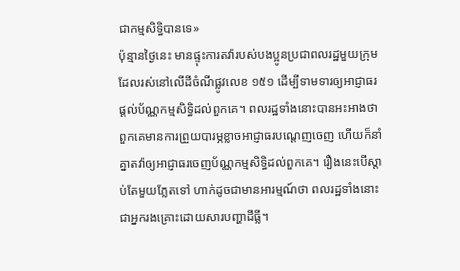ជាកម្មសិទ្ធិបានទេ»
ប៉ុន្មានថ្ងៃនេះ មានផ្ទុះការតវ៉ារបស់បងប្អូនប្រជាពលរដ្ឋមួយក្រុមដែលរស់នៅលើដីចំណីផ្លូវលេខ ១៥១ ដើម្បីទាមទារឲ្យអាជ្ញាធរផ្តល់ប័ណ្ណកម្មសិទ្ធិដល់ពួកគេ។ ពលរដ្ឋទាំងនោះបានអះអាងថា ពួកគេមានការព្រួយបារម្ភខ្លាចអាជ្ញាធរបណ្តេញចេញ ហើយក៏នាំគ្នាតវ៉ាឲ្យអាជ្ញាធរចេញប័ណ្ណកម្មសិទ្ធិដល់ពួកគេ។ រឿងនេះបើស្តាប់តែមួយភ្លែតទៅ ហាក់ដូចជាមានអារម្មណ៍ថា ពលរដ្ឋទាំងនោះជាអ្នករងគ្រោះដោយសារបញ្ហាដីធ្លី។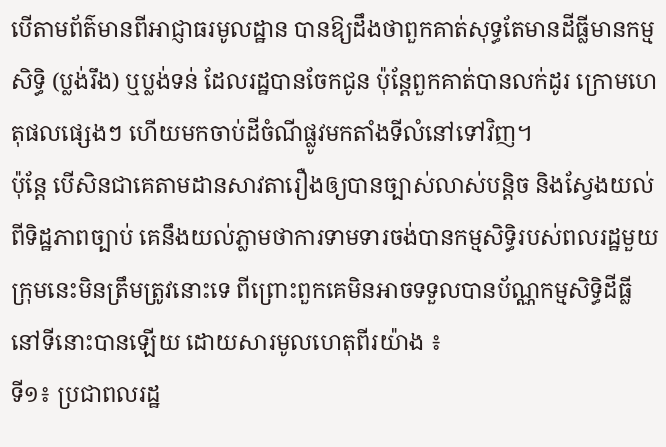បើតាមព័ត៌មានពីអាជ្ញាធរមូលដ្ឋាន បានឱ្យដឹងថាពួកគាត់សុទ្ធតែមានដីធ្លីមានកម្មសិទ្ធិ (ប្លង់រឹង) ឬប្លង់ទន់ ដែលរដ្ឋបានចែកជូន ប៉ុន្តែពួកគាត់បានលក់ដូរ ក្រោមហេតុផលផ្សេងៗ ហើយមកចាប់ដីចំណីផ្លូវមកតាំងទីលំនៅទៅវិញ។
ប៉ុន្តែ បើសិនជាគេតាមដានសាវតារឿងឲ្យបានច្បាស់លាស់បន្តិច និងស្វែងយល់ពីទិដ្ឋភាពច្បាប់ គេនឹងយល់ភ្លាមថាការទាមទារចង់បានកម្មសិទ្ធិរបស់ពលរដ្ឋមួយក្រុមនេះមិនត្រឹមត្រូវនោះទេ ពីព្រោះពួកគេមិនអាចទទួលបានប័ណ្ណកម្មសិទ្ធិដីធ្លីនៅទីនោះបានឡើយ ដោយសារមូលហេតុពីរយ៉ាង ៖
ទី១៖ ប្រជាពលរដ្ឋ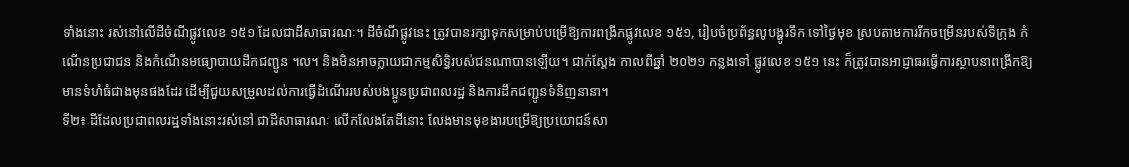ទាំងនោះ រស់នៅលើដីចំណីផ្លូវលេខ ១៥១ ដែលជាដីសាធារណៈ។ ដីចំណីផ្លូវនេះ ត្រូវបានរក្សាទុកសម្រាប់បម្រើឱ្យការពង្រីកផ្លូវលេខ ១៥១, រៀបចំប្រព័ន្ធលូបង្ហូរទឹក ទៅថ្ងៃមុខ ស្របតាមការរីកចម្រើនរបស់ទីក្រុង កំណើនប្រជាជន និងកំណើនមធ្យោបាយដឹកជញ្ជូន ។ល។ និងមិនអាចក្លាយជាកម្មសិទ្ធិរបស់ជនណាបានឡើយ។ ជាក់ស្តែង កាលពីឆ្នាំ ២០២១ កន្លងទៅ ផ្លូវលេខ ១៥១ នេះ ក៏ត្រូវបានអាជ្ញាធរធ្វើការស្ថាបនាពង្រីកឱ្យមានទំហំធំជាងមុនផងដែរ ដើម្បីជួយសម្រួលដល់ការធ្វើដំណើររបស់បងប្អូនប្រជាពលរដ្ឋ និងការដឹកជញ្ជូនទំនិញនានា។
ទី២៖ ដីដែលប្រជាពលរដ្ឋទាំងនោះរស់នៅ ជាដីសាធារណៈ លើកលែងតែដីនោះ លែងមានមុខងារបម្រើឱ្យប្រយោជន៍សា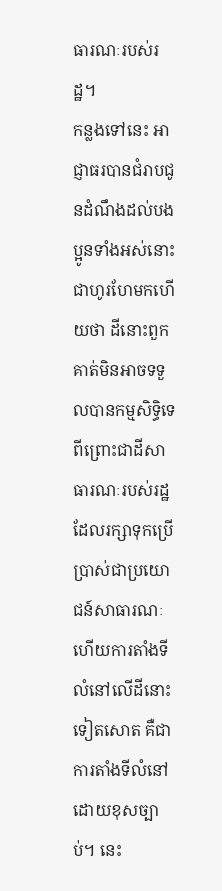ធារណៈរបស់រដ្ឋ។
កន្លងទៅនេះ អាជ្ញាធរបានជំរាបជូនដំណឹងដល់បងប្អូនទាំងអស់នោះជាហូរហែមកហើយថា ដីនោះពួកគាត់មិនអាចទទួលបានកម្មសិទ្ធិទេ ពីព្រោះជាដីសាធារណៈរបស់រដ្ឋ ដែលរក្សាទុកប្រើប្រាស់ជាប្រយោជន៍សាធារណៈ ហើយការតាំងទីលំនៅលើដីនោះទៀតសោត គឺជាការតាំងទីលំនៅដោយខុសច្បាប់។ នេះ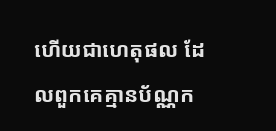ហើយជាហេតុផល ដែលពួកគេគ្មានប័ណ្ណក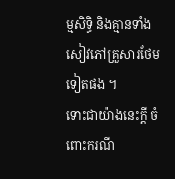ម្មសិទ្ធិ និងគ្មានទាំងសៀវភៅគ្រួសារថែមទៀតផង ។
ទោះជាយ៉ាងនេះក្តី ចំពោះករណី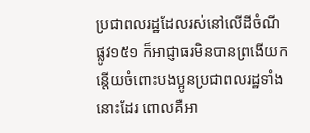ប្រជាពលរដ្ឋដែលរស់នៅលើដីចំណីផ្លូវ១៥១ ក៏អាជ្ញាធរមិនបានព្រងើយកន្តើយចំពោះបងប្អូនប្រជាពលរដ្ឋទាំងនោះដែរ ពោលគឺអា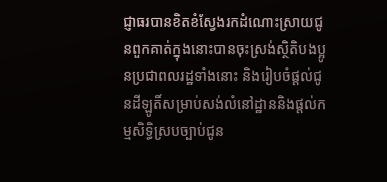ជ្ញាធរបានខិតខំស្វែងរកដំណោះស្រាយជូនពួកគាត់ក្នុងនោះបានចុះស្រង់ស្ថិតិបងប្អូនប្រជាពលរដ្ឋទាំងនោះ និងរៀបចំផ្តល់ជូនដីឡូតិ៍សម្រាប់សង់លំនៅដ្ឋាននិងផ្តល់កម្មសិទ្ធិស្របច្បាប់ជូន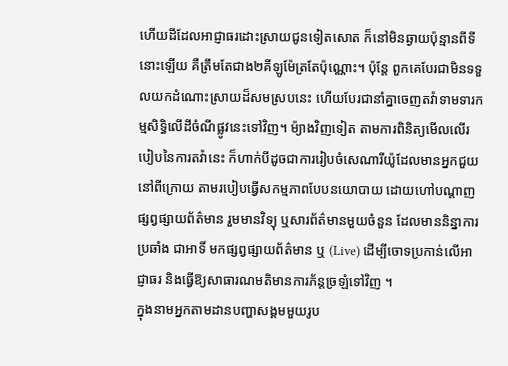ហើយដីដែលអាជ្ញាធរដោះស្រាយជូនទៀតសោត ក៏នៅមិនឆ្ងាយប៉ុន្មានពីទីនោះឡើយ គឺត្រឹមតែជាង២គីឡូម៉ែត្រតែប៉ុណ្ណោះ។ ប៉ុន្តែ ពួកគេបែរជាមិនទទួលយកដំណោះស្រាយដ៏សមស្របនេះ ហើយបែរជានាំគ្នាចេញតវ៉ាទាមទារកម្មសិទ្ធិលើដីចំណីផ្លូវនេះទៅវិញ។ ម៉្យាងវិញទៀត តាមការពិនិត្យមើលលើរបៀបនៃការតវ៉ានេះ ក៏ហាក់បីដូចជាការរៀបចំសេណារីយ៉ូដែលមានអ្នកជួយនៅពីក្រោយ តាមរបៀបធ្វើសកម្មភាពបែបនយោបាយ ដោយហៅបណ្តាញផ្សព្វផ្សាយព័ត៌មាន រួមមានវិទ្យុ ឬសារព័ត៌មានមួយចំនួន ដែលមាននិន្នាការប្រឆាំង ជាអាទិ៍ មកផ្សព្វផ្សាយព័ត៌មាន ឬ (Live) ដើម្បីចោទប្រកាន់លើអាជ្ញាធរ និងធ្វើឱ្យសាធារណមតិមានការភ័ន្តច្រឡំទៅវិញ ។
ក្នុងនាមអ្នកតាមដានបញ្ហាសង្គមមួយរូប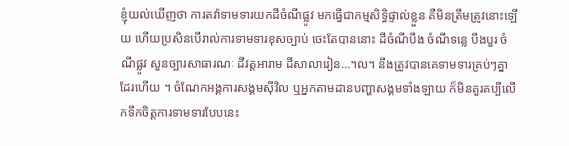ខ្ញុំយល់ឃើញថា ការតវ៉ាទាមទារយកដីចំណីផ្លូវ មកធ្វើជាកម្មសិទ្ធិផ្ទាល់ខ្លួន គឺមិនត្រឹមត្រូវនោះឡើយ ហើយប្រសិនបើរាល់ការទាមទារខុសច្បាប់ ចេះតែបាននោះ ដីចំណីបឹង ចំណីទន្លេ បឹងបួរ ចំណីផ្លូវ សួនច្បារសាធារណៈ ដីវត្តអារាម ដីសាលារៀន…។ល។ នឹងត្រូវបានគេទាមទារគ្រប់ៗគ្នាដែរហើយ ។ ចំណែកអង្គការសង្គមស៊ីវិល ឬអ្នកតាមដានបញ្ហាសង្គមទាំងឡាយ ក៏មិនគួរគប្បីលើកទឹកចិត្តការទាមទារបែបនេះ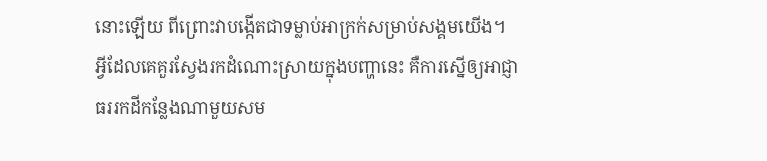នោះឡើយ ពីព្រោះវាបង្កើតជាទម្លាប់អាក្រក់សម្រាប់សង្គមយើង។
អ្វីដែលគេគួរស្វែងរកដំណោះស្រាយក្នុងបញ្ហានេះ គឺការស្នើឲ្យអាជ្ញាធររកដីកន្លែងណាមួយសម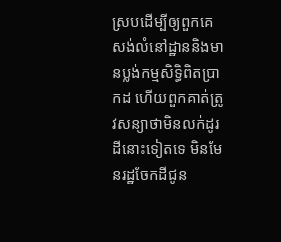ស្របដើម្បីឲ្យពួកគេសង់លំនៅដ្ឋាននិងមានប្លង់កម្មសិទ្ធិពិតប្រាកដ ហើយពួកគាត់ត្រូវសន្យាថាមិនលក់ដូរដីនោះទៀតទេ មិនមែនរដ្ឋចែកដីជូន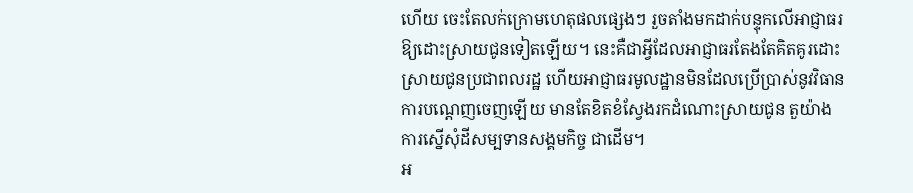ហើយ ចេះតែលក់ក្រោមហេតុផលផ្សេងៗ រួចតាំងមកដាក់បន្ទុកលើអាជ្ញាធរឱ្យដោះស្រាយជូនទៀតឡើយ។ នេះគឺជាអ្វីដែលអាជ្ញាធរតែងតែគិតគូរដោះស្រាយជូនប្រជាពលរដ្ឋ ហើយអាជ្ញាធរមូលដ្ឋានមិនដែលប្រើប្រាស់នូវវិធានការបណ្តេញចេញឡើយ មានតែខិតខំស្វែងរកដំណោះស្រាយជូន តួយ៉ាងការស្នើសុំដីសម្បទានសង្គមកិច្ច ជាដើម។
អ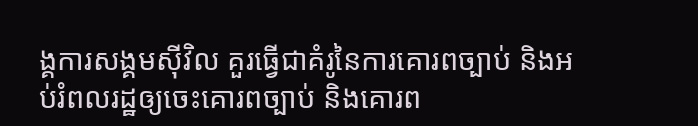ង្គការសង្គមស៊ីវិល គួរធ្វើជាគំរូនៃការគោរពច្បាប់ និងអប់រំពលរដ្ឋឲ្យចេះគោរពច្បាប់ និងគោរព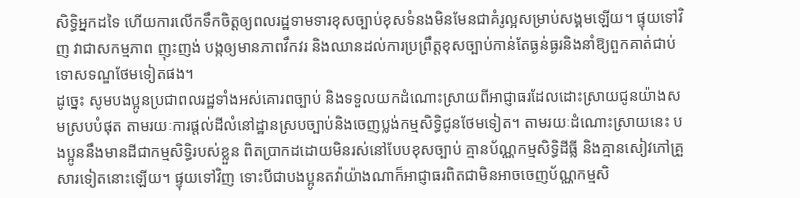សិទ្ធិអ្នកដទៃ ហើយការលើកទឹកចិត្តឲ្យពលរដ្ឋទាមទារខុសច្បាប់ខុសទំនងមិនមែនជាគំរូល្អសម្រាប់សង្គមឡើយ។ ផ្ទុយទៅវិញ វាជាសកម្មភាព ញុះញង់ បង្កឲ្យមានភាពវឹកវរ និងឈានដល់ការប្រព្រឹត្តខុសច្បាប់កាន់តែធ្ងន់ធ្ងរនិងនាំឱ្យពួកគាត់ជាប់ទោសទណ្ឌថែមទៀតផង។
ដូច្នេះ សូមបងប្អូនប្រជាពលរដ្ឋទាំងអស់គោរពច្បាប់ និងទទួលយកដំណោះស្រាយពីអាជ្ញាធរដែលដោះស្រាយជូនយ៉ាងសមស្របបំផុត តាមរយៈការផ្តល់ដីលំនៅដ្ឋានស្របច្បាប់និងចេញប្លង់កម្មសិទ្ធិជូនថែមទៀត។ តាមរយៈដំណោះស្រាយនេះ បងប្អូននឹងមានដីជាកម្មសិទ្ធិរបស់ខ្លួន ពិតប្រាកដដោយមិនរស់នៅបែបខុសច្បាប់ គ្មានប័ណ្ណកម្មសិទ្ធិដីធ្លី និងគ្មានសៀវភៅគ្រួសារទៀតនោះឡើយ។ ផ្ទុយទៅវិញ ទោះបីជាបងប្អូនតវ៉ាយ៉ាងណាក៏អាជ្ញាធរពិតជាមិនអាចចេញប័ណ្ណកម្មសិ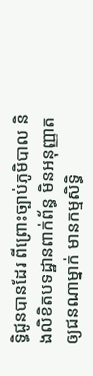ទ្ធិជូនបានដែរ ពីព្រោះច្បាប់ភូមិបាល និងលិខិតបទដ្ឋានពាក់ព័ន្ធ មិនអនុញ្ញាតឲ្យជនណាម្នាក់ មានកម្មសិទ្ធិ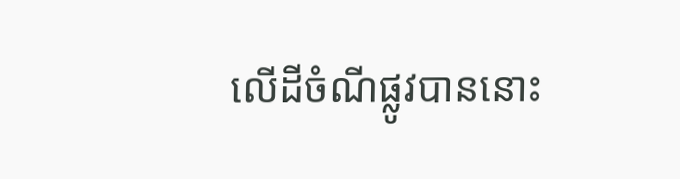លើដីចំណីផ្លូវបាននោះ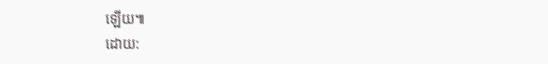ឡើយ៕
ដោយ: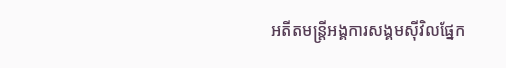អតីតមន្ត្រីអង្គការសង្គមស៊ីវិលផ្នែក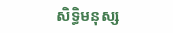សិទ្ធិមនុស្ស